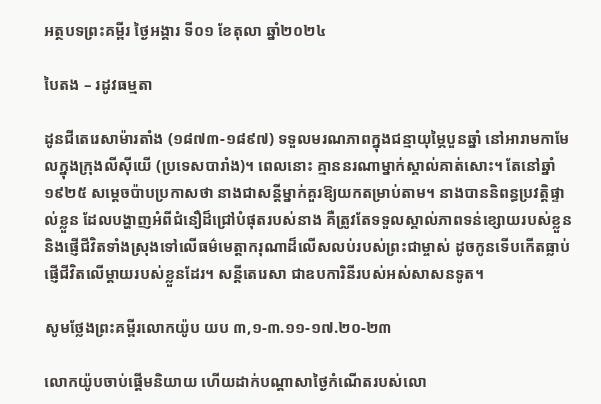អត្ថបទព្រះគម្ពីរ ថ្ងៃអង្គារ ទី០១ ខែតុលា ឆ្នាំ២០២៤

បៃតង – រដូវធម្មតា

ដូនជីតេរេសាម៉ារតាំង (១៨៧៣-១៨៩៧) ទទួលមរណភាពក្នុងជន្មាយុម្ភៃបួនឆ្នាំ នៅអារាមកាមែលក្នុងក្រុងលីស៊ីយើ (ប្រទេសបារាំង)។ ពេលនោះ គ្មាននរណាម្នាក់ស្គាល់គាត់សោះ។ តែនៅឆ្នាំ ១៩២៥ សម្តេចប៉ាបប្រកាសថា នាងជាសន្តីម្នាក់គួរឱ្យយកតម្រាប់តាម។ នាងបាននិពន្ធប្រវត្តិផ្ទាល់ខ្លួន ដែលបង្ហាញអំពីជំនឿដ៏ជ្រៅបំផុតរបស់នាង គឺត្រូវតែទទួលស្គាល់ភាពទន់ខ្សោយរបស់ខ្លួន និងផ្ញើជីវិតទាំងស្រុងទៅលើធម៌មេត្តាករុណាដ៏លើសលប់របស់ព្រះជាម្ចាស់ ដូចកូនទើបកើតធ្លាប់ផ្ញើជីវិតលើម្តាយរបស់ខ្លួនដែរ។ សន្តីតេរេសា ជាឧបការិនីរបស់អស់សាសនទូត។

សូមថ្លែងព្រះគម្ពីរលោកយ៉ូប យប ៣,១-៣.១១-១៧.២០-២៣

លោកយ៉ូបចាប់ផ្ដើមនិយាយ ហើយដាក់បណ្ដាសាថ្ងៃកំណើតរបស់លោ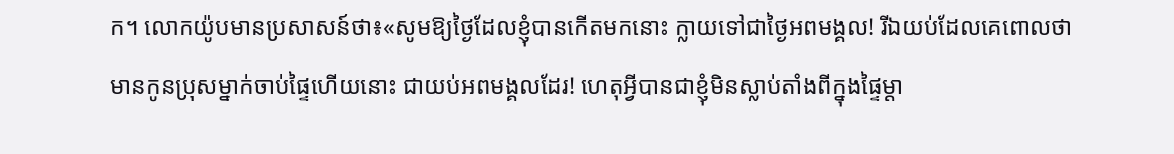ក។ លោកយ៉ូបមានប្រសាសន៍ថា៖«សូមឱ្យថ្ងៃដែលខ្ញុំបានកើតមកនោះ ក្លាយទៅជាថ្ងៃអពមង្គល! រីឯយប់ដែលគេពោលថា មានកូនប្រុសម្នាក់ចាប់ផ្ទៃហើយនោះ ជាយប់អពមង្គលដែរ! ហេតុអ្វីបានជាខ្ញុំមិនស្លាប់តាំងពីក្នុងផ្ទៃម្ដា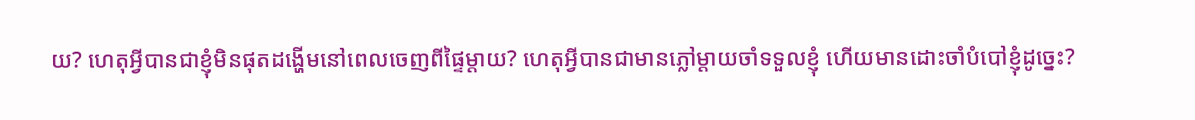យ? ហេតុអ្វីបានជាខ្ញុំមិនផុតដង្ហើមនៅពេលចេញពីផ្ទៃម្ដាយ? ហេតុអ្វីបានជាមានភ្លៅម្ដាយចាំទទួលខ្ញុំ ហើយមានដោះចាំបំបៅខ្ញុំដូច្នេះ?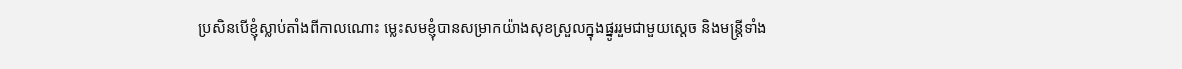ប្រសិនបើខ្ញុំស្លាប់តាំងពីកាលណោះ ម្លេះសមខ្ញុំបានសម្រាកយ៉ាងសុខស្រួលក្នុងផ្នូររួមជាមួយស្ដេច និងមន្រ្ដីទាំង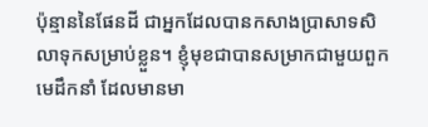ប៉ុន្មាននៃផែនដី ជាអ្នកដែលបានកសាងប្រាសាទសិលាទុកសម្រាប់ខ្លួន។ ខ្ញុំមុខជាបានសម្រាកជាមួយពួកមេដឹកនាំ ដែលមានមា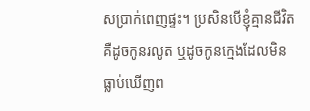សប្រាក់ពេញផ្ទះ។ ប្រសិនបើខ្ញុំគ្មានជីវិត គឺដូចកូនរលូត ឬដូចកូនក្មេងដែលមិនធ្លាប់ឃើញព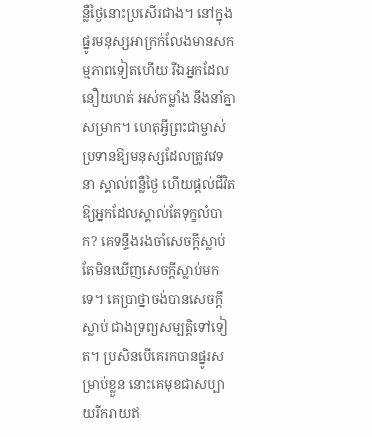ន្លឺថ្ងៃនោះប្រសើរជាង។ នៅក្នុងផ្នូរមនុស្សអាក្រក់លែងមានសកម្មភាពទៀតហើយ រីឯអ្នកដែលនឿយហត់ អស់កម្លាំង នឹងនាំគ្នាសម្រាក។ ហេតុអ្វីព្រះជាម្ចាស់ប្រទានឱ្យមនុស្សដែលត្រូវវេទនា ស្គាល់ពន្លឺថ្ងៃ ហើយផ្តល់ជីវិតឱ្យអ្នកដែលស្គាល់តែទុក្ខលំបាក? គេទន្ទឹងរងចាំសេចក្តីស្លាប់ តែមិនឃើញសេចក្តីស្លាប់មកទេ។ គេប្រាថ្នាចង់បានសេចក្តីស្លាប់ ជាងទ្រព្យសម្បត្តិទៅទៀត។ ប្រសិនបើគេរកបានផ្នូរសម្រាប់ខ្លួន នោះគេមុខជាសប្បាយរីករាយឥ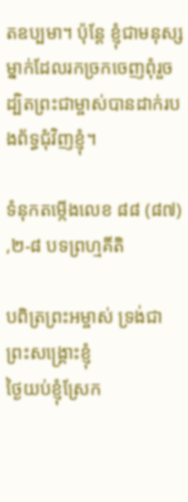តឧប្បមា។ ប៉ុន្តែ ខ្ញុំជាមនុស្សម្នាក់ដែលរកច្រកចេញពុំរួច ដ្បិតព្រះជាម្ចាស់បានដាក់របងព័ទ្ធជុំវិញខ្ញុំ។

ទំនុកតម្កើងលេខ ៨៨ (៨៧) ,២-៨ បទព្រហ្មគីតិ

បពិត្រព្រះអម្ចាស់ ទ្រង់ជាព្រះសង្គ្រោះខ្ញុំ
ថ្ងៃយប់ខ្ញុំស្រែក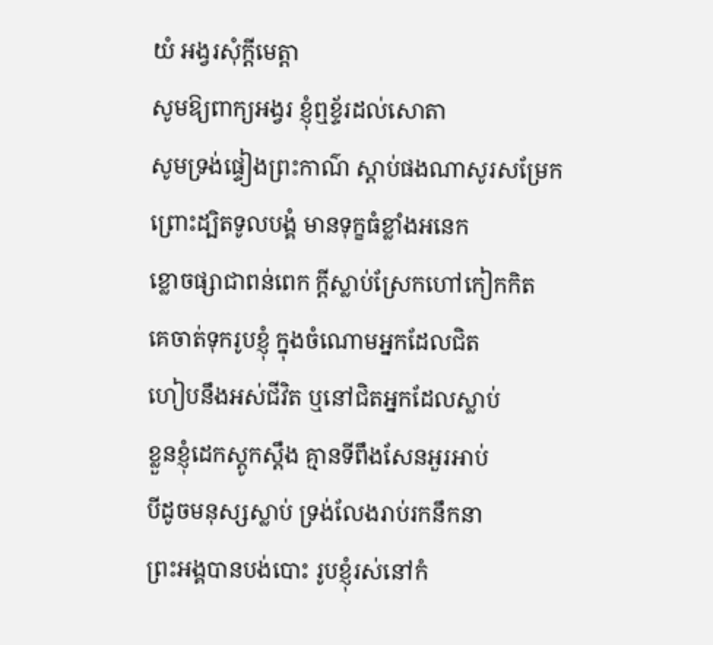យំ អង្វរសុំក្តីមេត្តា
សូមឱ្យពាក្យអង្វរ ខ្ញុំឮខ្ទ័រដល់សោតា
សូមទ្រង់ផ្ទៀងព្រះកាណ៌ ស្តាប់ផងណាសូរសម្រែក
ព្រោះដ្បិតទូលបង្គំ មានទុក្ខធំខ្លាំងអនេក
ខ្លោចផ្សាជាពន់ពេក ក្តីស្លាប់ស្រែកហៅកៀកកិត
គេចាត់ទុករូបខ្ញុំ ក្នុងចំណោមអ្នកដែលជិត
ហៀបនឹងអស់ជីវិត ឬនៅជិតអ្នកដែលស្លាប់
ខ្លួនខ្ញុំដេកស្តូកស្តឹង គ្មានទីពឹងសែនអួរអាប់
បីដូចមនុស្សស្លាប់ ទ្រង់លែងរាប់រកនឹកនា
ព្រះអង្គបានបង់បោះ រូបខ្ញុំរស់នៅកំ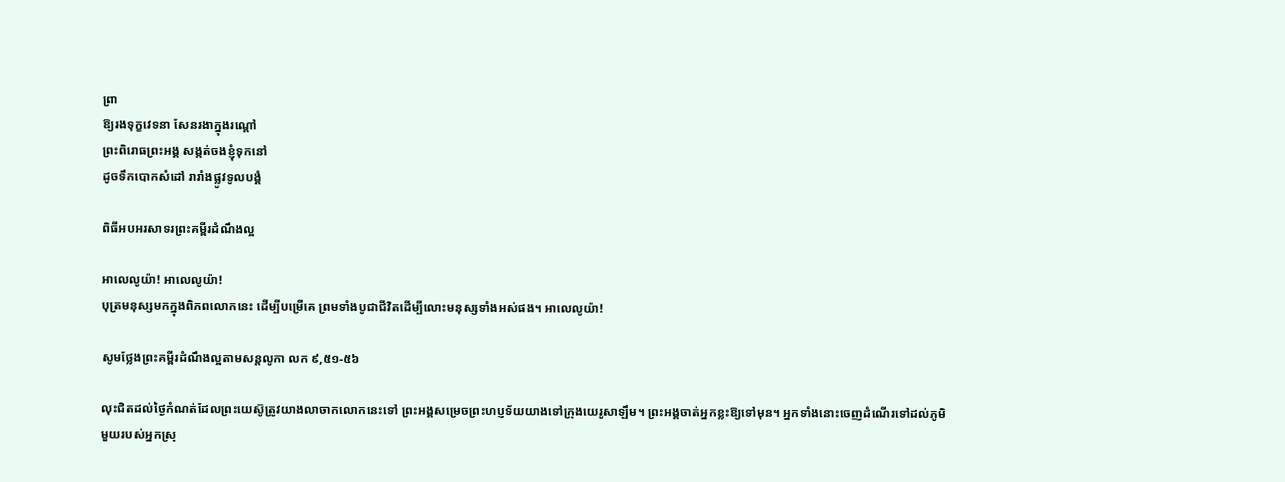ព្រា
ឱ្យរងទុក្ខវេទនា សែនរងាក្នុងរណ្តៅ
ព្រះពិរោធព្រះអង្គ សង្កត់ចងខ្ញុំទុកនៅ
ដូចទឹកបោកសំដៅ រារាំងផ្លូវទូលបង្គំ

ពិធីអបអរសាទរព្រះគម្ពីរដំណឹងល្អ

អាលេលូយ៉ា! អាលេលូយ៉ា!
បុត្រមនុស្សមកក្នុងពិភពលោកនេះ ដើម្បីបម្រើគេ ព្រមទាំងបូជាជីវិតដើម្បីលោះមនុស្សទាំងអស់ផង។ អាលេលូយ៉ា!

សូមថ្លែងព្រះគម្ពីរដំណឹងល្អតាមសន្តលូកា លក ៩,៥១-៥៦

លុះជិតដល់ថ្ងៃកំណត់ដែលព្រះយេស៊ូត្រូវយាងលាចាកលោកនេះទៅ ព្រះអង្គសម្រេចព្រះហប្ញទ័យយាងទៅក្រុងយេរូសាឡឹម។ ព្រះអង្គចាត់អ្នកខ្លះឱ្យទៅមុន។ អ្នកទាំងនោះចេញដំណើរទៅដល់ភូមិមួយរបស់អ្នកស្រុ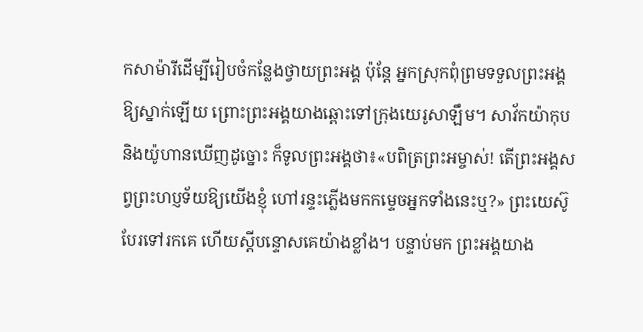កសាម៉ារីដើម្បីរៀបចំកន្លែងថ្វាយព្រះអង្គ ប៉ុន្ដែ អ្នកស្រុកពុំព្រមទទួលព្រះអង្គឱ្យស្នាក់ឡើយ ព្រោះព្រះអង្គយាងឆ្ពោះទៅក្រុងយេរូសាឡឹម។ សាវ័កយ៉ាកុប និងយ៉ូហានឃើញដូច្នោះ ក៏ទូលព្រះអង្គថា៖«បពិត្រព្រះអម្ចាស់! តើព្រះអង្គសព្វព្រះហប្ញទ័យឱ្យយើងខ្ញុំ ហៅរន្ទះភ្លើងមកកម្ទេចអ្នកទាំងនេះឬ?» ព្រះយេស៊ូបែរទៅរកគេ ហើយស្ដីបន្ទោសគេយ៉ាងខ្លាំង។ បន្ទាប់មក ព្រះអង្គយាង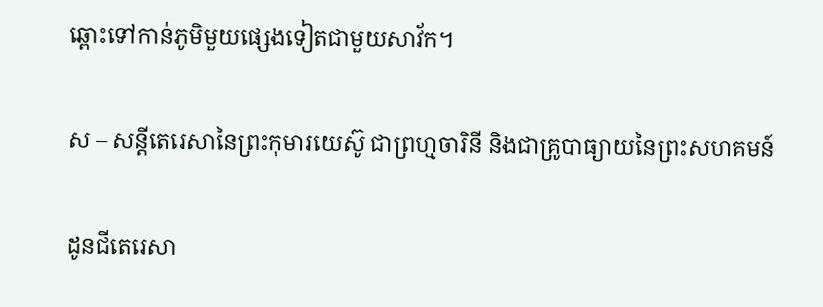ឆ្ពោះទៅកាន់ភូមិមួយផ្សេងទៀតជាមួយសាវ័ក។

ស – សន្តីតេរេសានៃព្រះកុមារយេស៊ូ ជាព្រហ្មចារិនី និងជាគ្រូបាធ្យាយនៃព្រះសហគមន៍

ដូនជីតេរេសា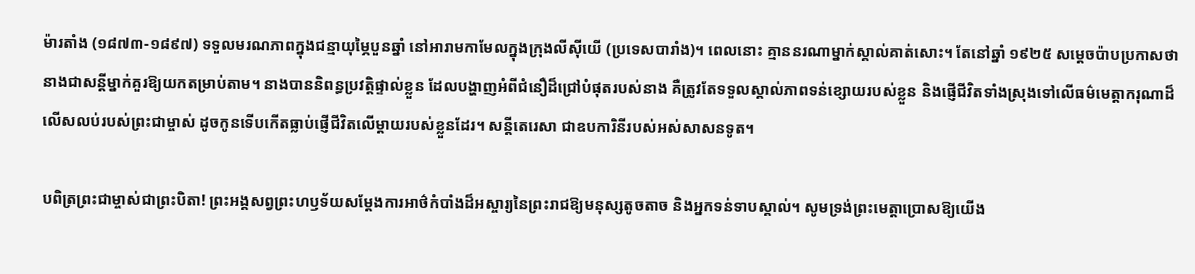ម៉ារតាំង (១៨៧៣-១៨៩៧) ទទួលមរណភាពក្នុងជន្មាយុម្ភៃបួនឆ្នាំ នៅអារាមកាមែលក្នុងក្រុងលីស៊ីយើ (ប្រទេសបារាំង)។ ពេលនោះ គ្មាននរណាម្នាក់ស្គាល់គាត់សោះ។ តែនៅឆ្នាំ ១៩២៥ សម្តេចប៉ាបប្រកាសថា នាងជាសន្តីម្នាក់គួរឱ្យយកតម្រាប់តាម។ នាងបាននិពន្ធប្រវត្តិផ្ទាល់ខ្លួន ដែលបង្ហាញអំពីជំនឿដ៏ជ្រៅបំផុតរបស់នាង គឺត្រូវតែទទួលស្គាល់ភាពទន់ខ្សោយរបស់ខ្លួន និងផ្ញើជីវិតទាំងស្រុងទៅលើធម៌មេត្តាករុណាដ៏លើសលប់របស់ព្រះជាម្ចាស់ ដូចកូនទើបកើតធ្លាប់ផ្ញើជីវិតលើម្តាយរបស់ខ្លួនដែរ។ សន្តីតេរេសា ជាឧបការិនីរបស់អស់សាសនទូត។

បពិត្រព្រះជាម្ចាស់ជាព្រះបិតា! ព្រះអង្គសព្វព្រះហឫទ័យសម្តែងការអាថ៌កំបាំងដ៏អស្ចារ្យនៃព្រះរាជឱ្យមនុស្សតូចតាច និងអ្នកទន់ទាបស្គាល់។ សូមទ្រង់ព្រះមេត្តាប្រោសឱ្យយើង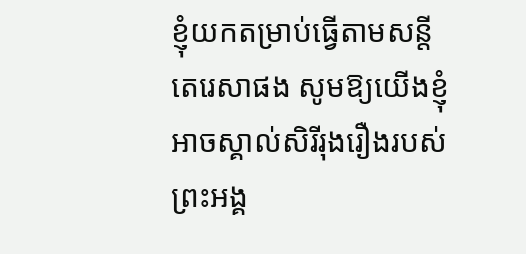ខ្ញុំយកតម្រាប់ធ្វើតាមសន្តីតេរេសាផង សូមឱ្យយើងខ្ញុំអាចស្គាល់សិរីរុងរឿងរបស់ព្រះអង្គ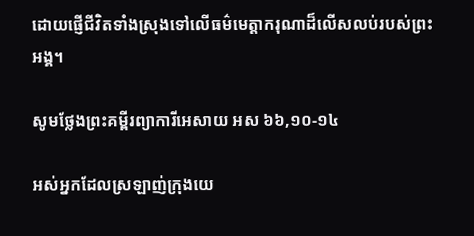ដោយផ្ញើជីវិតទាំងស្រុងទៅលើធម៌មេត្តាករុណាដ៏លើសលប់របស់ព្រះអង្គ។

សូមថ្លែងព្រះគម្ពីរព្យាការីអេសាយ អស ៦៦,១០-១៤

អស់អ្នកដែលស្រឡាញ់ក្រុងយេ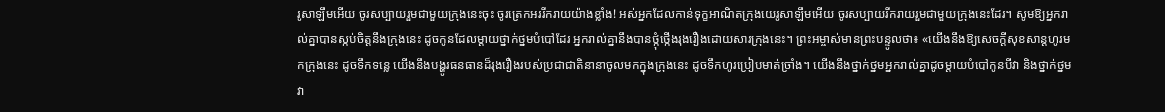រូ‌សាឡឹមអើយ ចូរសប្បាយរួមជាមួយក្រុងនេះចុះ ចូរត្រេកអររីក‌រាយយ៉ាងខ្លាំង! អស់អ្នកដែលកាន់ទុក្ខអាណិតក្រុងយេរូ‌សាឡឹមអើយ ចូរសប្បាយរីក‌រាយរួមជាមួយក្រុងនេះដែរ។ សូមឱ្យអ្នករាល់គ្នាបានស្កប់ចិត្តនឹងក្រុងនេះ ដូចកូនដែលម្ដាយថ្នាក់‌ថ្នមបំបៅដែរ អ្នករាល់គ្នានឹងបានថ្កុំ‌ថ្កើងរុង‌រឿងដោយ‌សារក្រុងនេះ។ ព្រះ‌អម្ចាស់មានព្រះ‌បន្ទូលថា៖ «យើងនឹងឱ្យសេចក្ដីសុខ‌សាន្តហូរមកក្រុងនេះ ដូចទឹកទន្លេ យើងនឹងបង្ហូរធន‌ធានដ៏រុង‌រឿងរបស់ប្រជា‌ជាតិនានាចូលមកក្នុងក្រុងនេះ ដូចទឹកហូរប្រៀបមាត់ច្រាំង។ យើងនឹងថ្នាក់‌ថ្នមអ្នករាល់គ្នាដូចម្ដាយបំបៅកូនបីវា និងថ្នាក់‌ថ្នមវា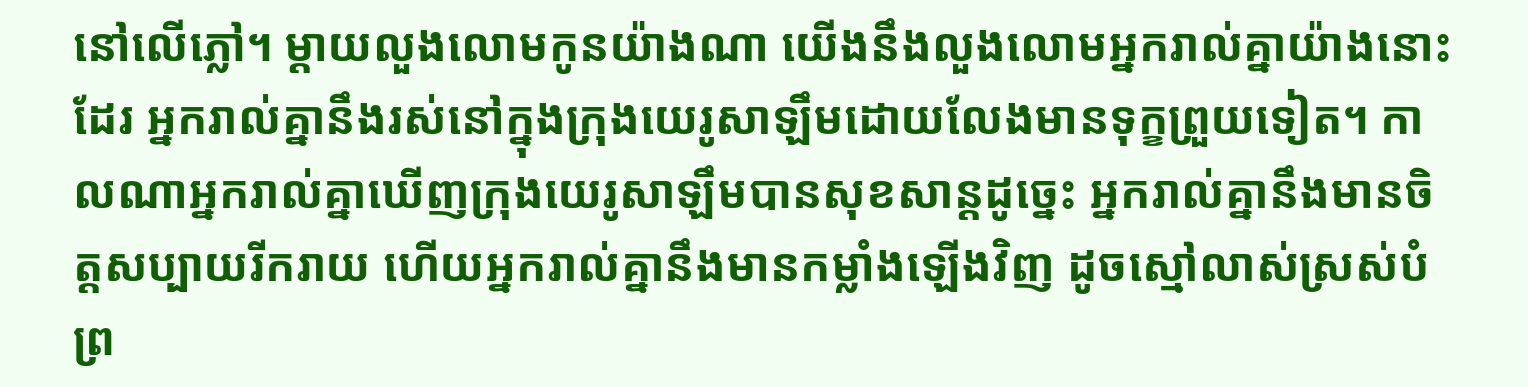នៅលើភ្លៅ។ ម្ដាយលួង‌លោមកូនយ៉ាងណា យើងនឹងលួង‌លោមអ្នករាល់គ្នាយ៉ាងនោះដែរ អ្នករាល់គ្នានឹងរស់នៅក្នុងក្រុងយេរូ‌សាឡឹមដោយលែងមានទុក្ខព្រួយទៀត។ កាលណាអ្នករាល់គ្នាឃើញក្រុងយេរូ‌សាឡឹមបានសុខ‌សាន្តដូច្នេះ អ្នករាល់គ្នានឹងមានចិត្តសប្បាយរីក‌រាយ ហើយអ្នករាល់គ្នានឹងមានកម្លាំងឡើងវិញ ដូចស្មៅលាស់ស្រស់បំព្រ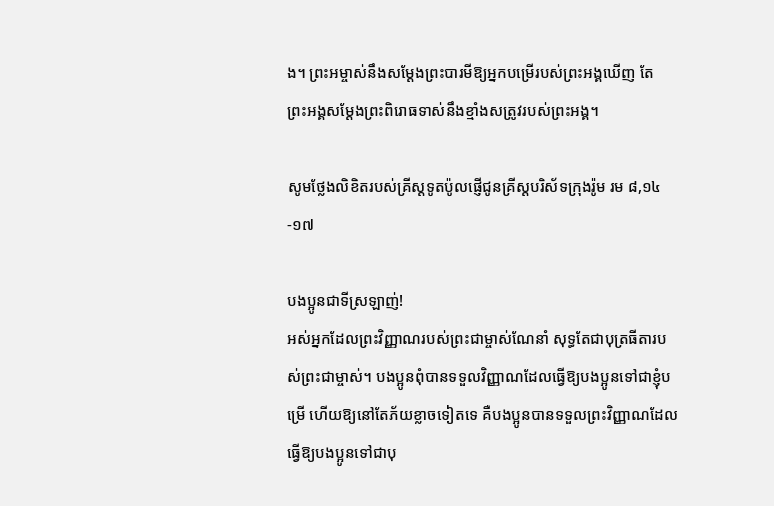ង។ ព្រះ‌អម្ចាស់នឹងសម្ដែងព្រះ‌បារមីឱ្យអ្នកបម្រើរបស់ព្រះ‌អង្គឃើញ តែព្រះ‌អង្គសម្ដែងព្រះ‌ពិរោធទាស់នឹងខ្មាំងសត្រូវរបស់ព្រះ‌អង្គ។

សូមថ្លែងលិខិតរបស់គ្រីស្ដទូតប៉ូលផ្ញើជូនគ្រីស្ដបរិស័ទក្រុងរ៉ូម រម ៨,១៤-១៧

បងប្អូនជាទីស្រឡាញ់!
អស់អ្នកដែលព្រះ‌វិញ្ញាណរបស់ព្រះ‌ជាម្ចាស់ណែ‌នាំ សុទ្ធតែជាបុត្រ‌ធីតារបស់ព្រះ‌ជាម្ចាស់។ បង‌ប្អូនពុំបានទទួលវិញ្ញាណដែលធ្វើឱ្យបង‌ប្អូនទៅជាខ្ញុំបម្រើ ហើយឱ្យនៅតែភ័យខ្លាចទៀតទេ គឺបង‌ប្អូនបានទទួលព្រះ‌វិញ្ញាណដែលធ្វើឱ្យបង‌ប្អូនទៅជាបុ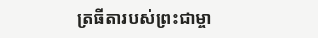ត្រ‌ធីតារបស់ព្រះ‌ជាម្ចា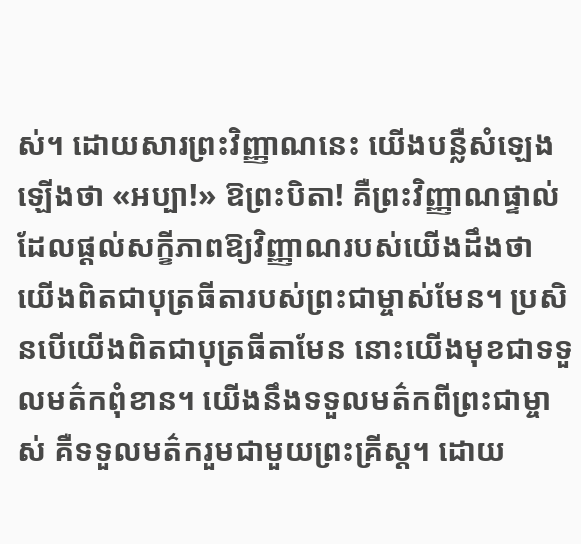ស់។ ដោយ‌សារព្រះ‌វិញ្ញាណនេះ យើងបន្លឺសំឡេងឡើងថា «អប្បា!» ឱព្រះ‌បិតា! គឺព្រះ‌វិញ្ញាណផ្ទាល់ដែលផ្ដល់សក្ខី‌ភាពឱ្យវិញ្ញាណរបស់យើងដឹងថា យើងពិតជាបុត្រ‌ធីតារបស់ព្រះ‌ជាម្ចាស់មែន។ ប្រសិនបើយើងពិតជាបុត្រ‌ធីតាមែន នោះយើងមុខជាទទួលមត៌កពុំ‌ខាន។ យើងនឹងទទួលមត៌កពីព្រះ‌ជាម្ចាស់ គឺទទួលមត៌ករួមជាមួយព្រះ‌គ្រីស្ដ។ ដោយ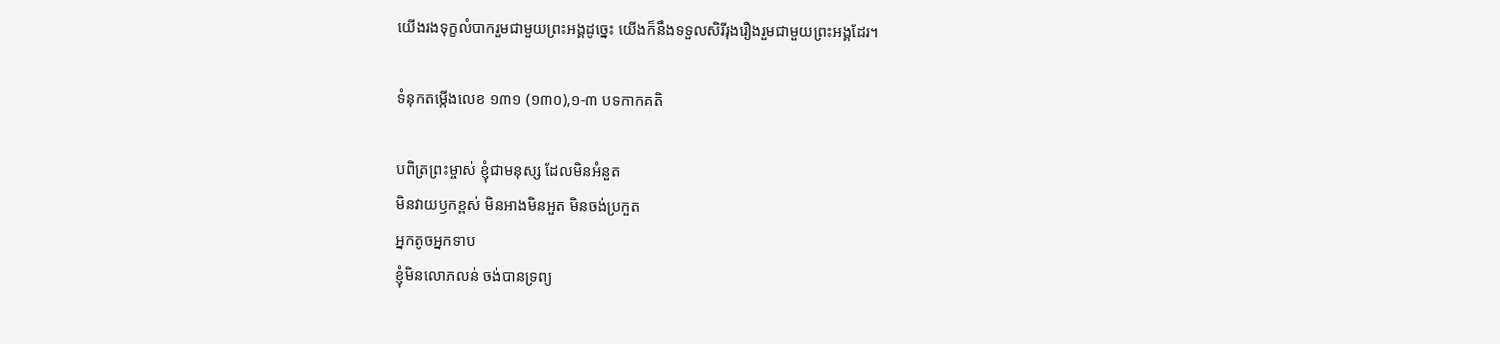យើងរងទុក្ខលំបាករួមជាមួយព្រះ‌អង្គដូច្នេះ យើងក៏នឹងទទួលសិរី‌រុងរឿងរួមជាមួយព្រះ‌អង្គដែរ។

ទំនុកតម្កើងលេខ ១៣១ (១៣០),១-៣ បទកាកគតិ

បពិត្រព្រះម្ចាស់ ខ្ញុំជាមនុស្ស ដែលមិនអំនួត
មិនវាយឫកខ្ពស់ មិនអាងមិនអួត មិនចង់ប្រកួត
អ្នកតូចអ្នកទាប
ខ្ញុំមិនលោភលន់ ចង់បានទ្រព្យ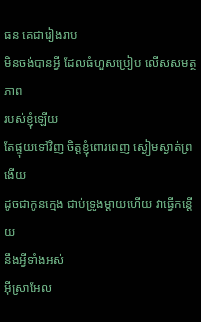ធន គេជារៀងរាប
មិនចង់បានអ្វី ដែលធំហួសប្រៀប លើសសមត្ថភាព
របស់ខ្ញុំឡើយ
តែផ្ទុយទៅវិញ ចិត្តខ្ញុំពោរពេញ ស្ងៀមស្ងាត់ព្រងើយ
ដូចជាកូនក្មេង ជាប់ទ្រូងម្តាយហើយ វាធ្វើកន្តើយ
នឹងអ្វីទាំងអស់
អ៊ីស្រាអែល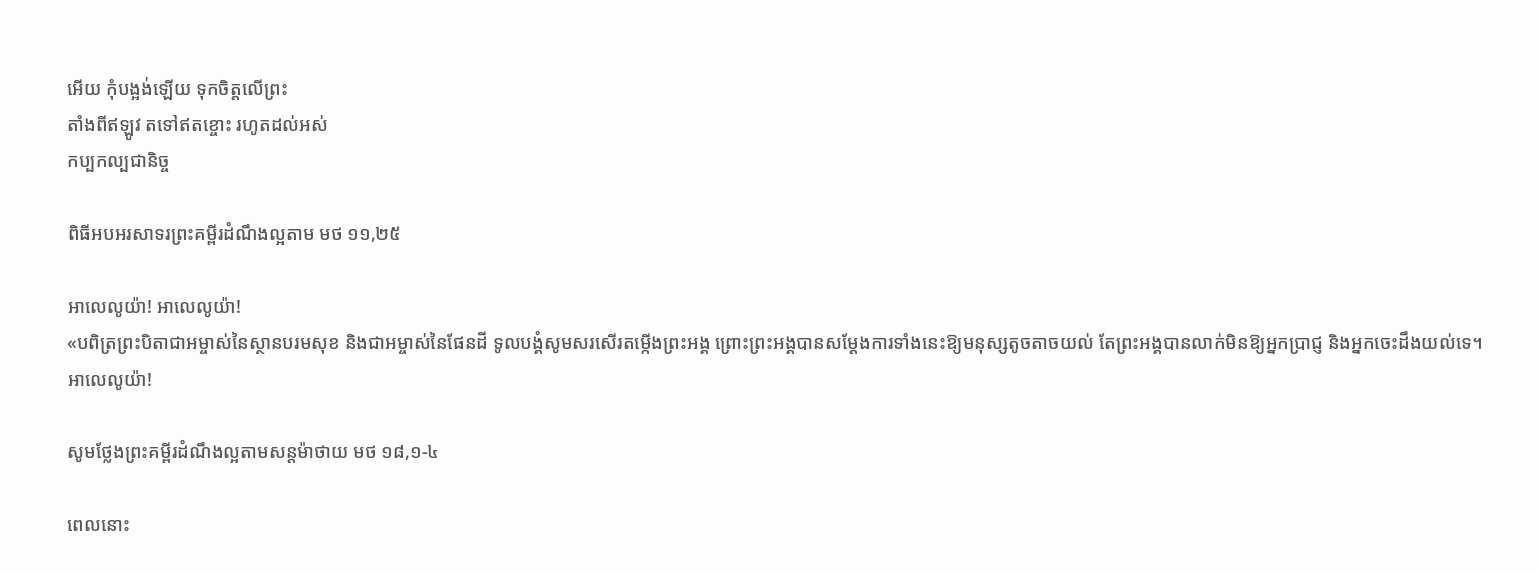អើយ កុំបង្អង់ឡើយ ទុកចិត្តលើព្រះ
តាំងពីឥឡូវ តទៅឥតខ្ចោះ រហូតដល់អស់
កប្បកល្បជានិច្ច

ពិធីអបអរសាទរព្រះគម្ពីរដំណឹងល្អតាម មថ ១១,២៥

អាលេលូយ៉ា! អាលេលូយ៉ា!
«បពិត្រព្រះ‌បិតាជាអម្ចាស់នៃស្ថានបរម‌សុខ និងជាអម្ចាស់នៃផែន‌ដី ទូល‌បង្គំសូមសរ‌សើរតម្កើងព្រះ‌អង្គ ព្រោះព្រះ‌អង្គបានសម្ដែងការទាំងនេះឱ្យមនុស្សតូច‌តាចយល់ តែព្រះ‌អង្គបានលាក់មិនឱ្យអ្នកប្រាជ្ញ និងអ្នកចេះដឹងយល់ទេ។ អាលេលូយ៉ា!

សូមថ្លែងព្រះគម្ពីរដំណឹងល្អតាមសន្តម៉ាថាយ មថ ១៨,១-៤

ពេលនោះ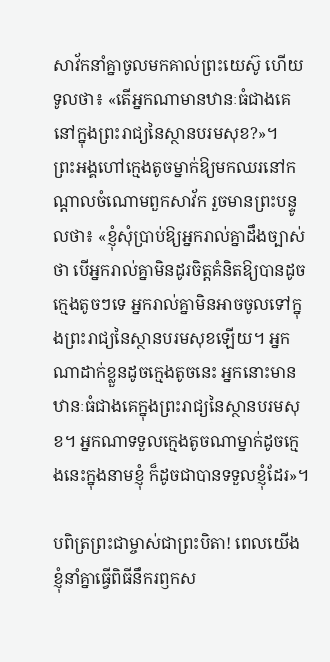សាវ័កនាំគ្នាចូលមកគាល់ព្រះ‌យេស៊ូ ហើយទូលថា៖ «តើអ្នកណាមានឋានៈធំជាងគេនៅក្នុងព្រះ‌រាជ្យនៃស្ថានបរម‌សុខ?»។ ព្រះ‌អង្គហៅក្មេងតូចម្នាក់ឱ្យមកឈរនៅកណ្ដាលចំណោមពួកសាវ័ក រួចមានព្រះ‌បន្ទូលថា៖ «ខ្ញុំសុំប្រាប់ឱ្យអ្នករាល់គ្នាដឹងច្បាស់ថា បើអ្នករាល់គ្នាមិនដូរចិត្តគំនិតឱ្យបានដូចក្មេងតូចៗទេ អ្នករាល់គ្នាមិនអាចចូលទៅក្នុងព្រះ‌រាជ្យនៃស្ថានបរម‌សុខឡើយ។ អ្នកណាដាក់ខ្លួនដូចក្មេងតូចនេះ អ្នកនោះមានឋានៈធំជាងគេក្នុងព្រះ‌រាជ្យនៃស្ថានបរម‌សុខ។ អ្នកណាទទួលក្មេងតូចណាម្នាក់ដូចក្មេងនេះក្នុងនាមខ្ញុំ ក៏ដូចជាបានទទួលខ្ញុំដែរ»។

បពិត្រព្រះជាម្ចាស់ជាព្រះបិតា! ពេលយើងខ្ញុំនាំគ្នាធ្វើពិធីនឹករឭកស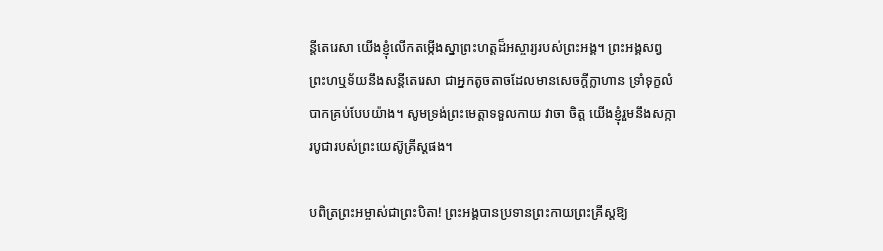ន្តីតេរេសា យើងខ្ញុំលើកតម្កើងស្នាព្រះហត្តដ៏អស្ចារ្យរបស់ព្រះអង្គ។ ព្រះអង្គសព្វព្រះហឬទ័យនឹងសន្តីតេរេសា ជាអ្នកតូចតាចដែលមានសេចក្តីក្លាហាន ទ្រាំទុក្ខលំបាកគ្រប់បែបយ៉ាង។ សូមទ្រង់ព្រះមេត្តាទទួលកាយ វាចា ចិត្ត យើងខ្ញុំរួមនឹងសក្ការបូជារបស់ព្រះយេស៊ូគ្រីស្តផង។

បពិត្រព្រះអម្ចាស់ជាព្រះបិតា! ព្រះអង្គបានប្រទានព្រះកាយព្រះគ្រីស្តឱ្យ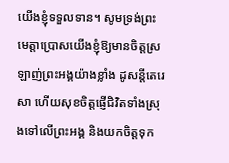យើងខ្ញុំទទួលទាន។ សូមទ្រង់ព្រះមេត្តាប្រោសយើងខ្ញុំឱ្យមានចិត្តស្រឡាញ់ព្រះអង្គយ៉ាងខ្លាំង ដូសន្តីតេរេសា ហើយសុខចិត្តផ្ញើជិវិតទាំងស្រុងទៅលើព្រះអង្គ និងយកចិត្តទុក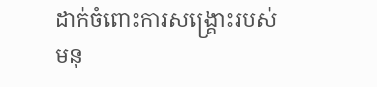ដាក់ចំពោះការសង្គ្រោះរបស់មនុ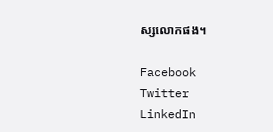ស្សលោកផង។

Facebook
Twitter
LinkedIn